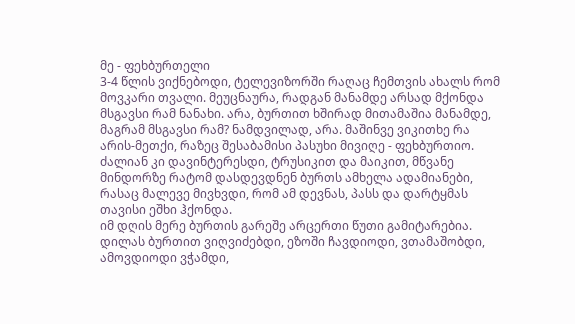მე - ფეხბურთელი
3-4 წლის ვიქნებოდი, ტელევიზორში რაღაც ჩემთვის ახალს რომ მოვკარი თვალი. მეუცნაურა, რადგან მანამდე არსად მქონდა მსგავსი რამ ნანახი. არა, ბურთით ხშირად მითამაშია მანამდე, მაგრამ მსგავსი რამ? ნამდვილად, არა. მაშინვე ვიკითხე რა არის-მეთქი, რაზეც შესაბამისი პასუხი მივიღე - ფეხბურთიო.
ძალიან კი დავინტერესდი, ტრუსიკით და მაიკით, მწვანე მინდორზე რატომ დასდევდნენ ბურთს ამხელა ადამიანები, რასაც მალევე მივხვდი, რომ ამ დევნას, პასს და დარტყმას თავისი ეშხი ჰქონდა.
იმ დღის მერე ბურთის გარეშე არცერთი წუთი გამიტარებია. დილას ბურთით ვიღვიძებდი, ეზოში ჩავდიოდი, ვთამაშობდი, ამოვდიოდი ვჭამდი,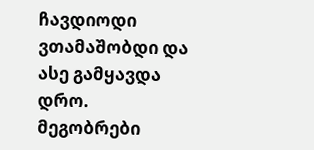ჩავდიოდი ვთამაშობდი და ასე გამყავდა დრო.
მეგობრები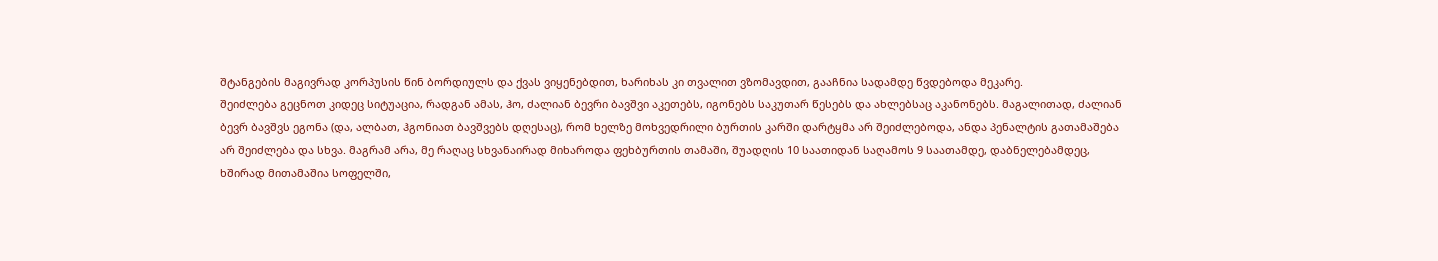შტანგების მაგივრად კორპუსის წინ ბორდიულს და ქვას ვიყენებდით, ხარიხას კი თვალით ვზომავდით, გააჩნია სადამდე წვდებოდა მეკარე.
შეიძლება გეცნოთ კიდეც სიტუაცია, რადგან ამას, ჰო, ძალიან ბევრი ბავშვი აკეთებს, იგონებს საკუთარ წესებს და ახლებსაც აკანონებს. მაგალითად, ძალიან ბევრ ბავშვს ეგონა (და, ალბათ, ჰგონიათ ბავშვებს დღესაც), რომ ხელზე მოხვედრილი ბურთის კარში დარტყმა არ შეიძლებოდა, ანდა პენალტის გათამაშება არ შეიძლება და სხვა. მაგრამ არა, მე რაღაც სხვანაირად მიხაროდა ფეხბურთის თამაში, შუადღის 10 საათიდან საღამოს 9 საათამდე, დაბნელებამდეც, ხშირად მითამაშია სოფელში,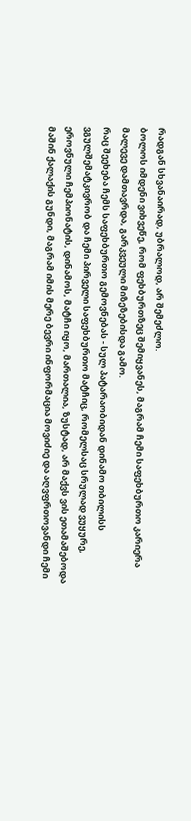რადგან სხვანაირად, უბრალოდ, არ შემეძლო.
ბოლოს იმდენი ვიხვეწე, რომ ფეხბურთზეც შემიყვანეს, მაგრამ ჩემი საფეხბურთო კარიერა მალევე დამთავრდა, გარკვეული მიზეზებისდა გამო.
რაც შეეხება ჩემს საფეხბურთო გემოვნებას - სულ პატარაობიდან დინამო თბილისს ვგულშემატკივრობ და ჩემი პირველი საფეხბურთო მატჩიც, რომელსაც სრულად ვუყურე, ეროვნული ჩემპიონატის, დინამოს, მატჩი იყო, მართალია, ზუსტად, არ მაქვს ვის ეთამაშებოდა მაშინ ქალაქის გუნდი, მაგრამ იმის მერე ბევრი ინფორმაცია მოვიძიე და აღვფრთოვანდი ჩემი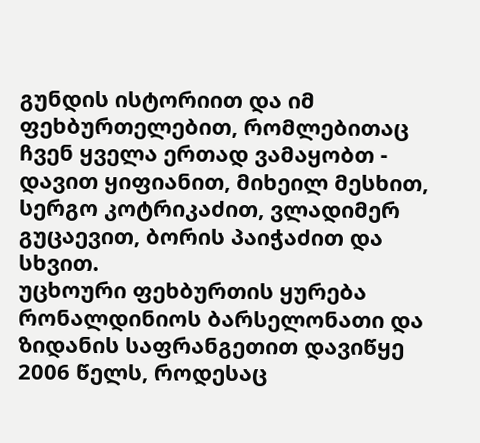გუნდის ისტორიით და იმ ფეხბურთელებით, რომლებითაც ჩვენ ყველა ერთად ვამაყობთ - დავით ყიფიანით, მიხეილ მესხით, სერგო კოტრიკაძით, ვლადიმერ გუცაევით, ბორის პაიჭაძით და სხვით.
უცხოური ფეხბურთის ყურება რონალდინიოს ბარსელონათი და ზიდანის საფრანგეთით დავიწყე 2006 წელს, როდესაც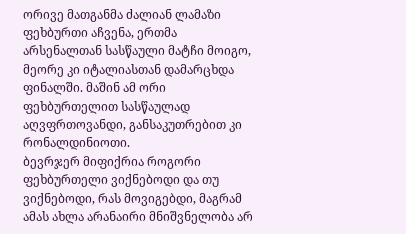ორივე მათგანმა ძალიან ლამაზი ფეხბურთი აჩვენა, ერთმა არსენალთან სასწაული მატჩი მოიგო, მეორე კი იტალიასთან დამარცხდა ფინალში. მაშინ ამ ორი ფეხბურთელით სასწაულად აღვფრთოვანდი, განსაკუთრებით კი რონალდინიოთი.
ბევრჯერ მიფიქრია როგორი ფეხბურთელი ვიქნებოდი და თუ ვიქნებოდი, რას მოვიგებდი, მაგრამ ამას ახლა არანაირი მნიშვნელობა არ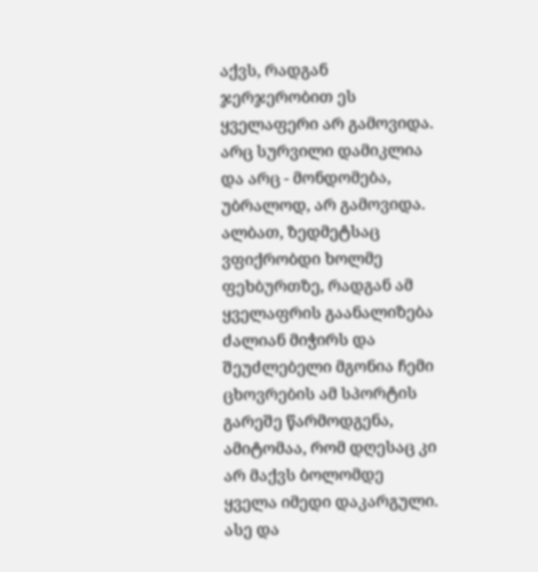აქვს, რადგან ჯერჯერობით ეს ყველაფერი არ გამოვიდა. არც სურვილი დამიკლია და არც - მონდომება, უბრალოდ, არ გამოვიდა.
ალბათ, ზედმეტსაც ვფიქრობდი ხოლმე ფეხბურთზე, რადგან ამ ყველაფრის გაანალიზება ძალიან მიჭირს და შეუძლებელი მგონია ჩემი ცხოვრების ამ სპორტის გარეშე წარმოდგენა, ამიტომაა, რომ დღესაც კი არ მაქვს ბოლომდე ყველა იმედი დაკარგული.
ასე და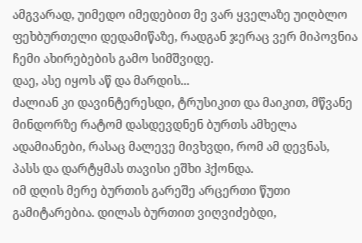ამგვარად, უიმედო იმედებით მე ვარ ყველაზე უიღბლო ფეხბურთელი დედამიწაზე, რადგან ჯერაც ვერ მიპოვნია ჩემი ახირებების გამო სიმშვიდე.
დაე, ასე იყოს აწ და მარდის...
ძალიან კი დავინტერესდი, ტრუსიკით და მაიკით, მწვანე მინდორზე რატომ დასდევდნენ ბურთს ამხელა ადამიანები, რასაც მალევე მივხვდი, რომ ამ დევნას, პასს და დარტყმას თავისი ეშხი ჰქონდა.
იმ დღის მერე ბურთის გარეშე არცერთი წუთი გამიტარებია. დილას ბურთით ვიღვიძებდი,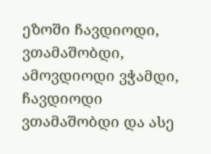ეზოში ჩავდიოდი, ვთამაშობდი, ამოვდიოდი ვჭამდი, ჩავდიოდი ვთამაშობდი და ასე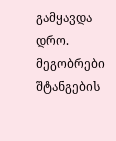გამყავდა დრო.
მეგობრები შტანგების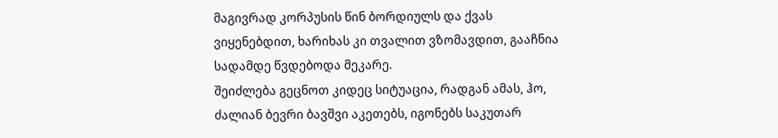მაგივრად კორპუსის წინ ბორდიულს და ქვას ვიყენებდით, ხარიხას კი თვალით ვზომავდით, გააჩნია სადამდე წვდებოდა მეკარე.
შეიძლება გეცნოთ კიდეც სიტუაცია, რადგან ამას, ჰო, ძალიან ბევრი ბავშვი აკეთებს, იგონებს საკუთარ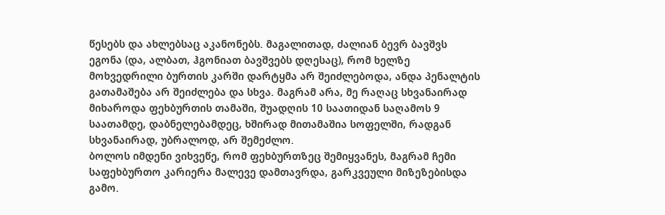წესებს და ახლებსაც აკანონებს. მაგალითად, ძალიან ბევრ ბავშვს ეგონა (და, ალბათ, ჰგონიათ ბავშვებს დღესაც), რომ ხელზე მოხვედრილი ბურთის კარში დარტყმა არ შეიძლებოდა, ანდა პენალტის გათამაშება არ შეიძლება და სხვა. მაგრამ არა, მე რაღაც სხვანაირად მიხაროდა ფეხბურთის თამაში, შუადღის 10 საათიდან საღამოს 9 საათამდე, დაბნელებამდეც, ხშირად მითამაშია სოფელში, რადგან სხვანაირად, უბრალოდ, არ შემეძლო.
ბოლოს იმდენი ვიხვეწე, რომ ფეხბურთზეც შემიყვანეს, მაგრამ ჩემი საფეხბურთო კარიერა მალევე დამთავრდა, გარკვეული მიზეზებისდა გამო.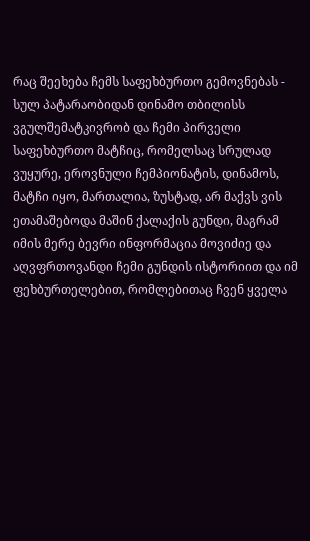რაც შეეხება ჩემს საფეხბურთო გემოვნებას - სულ პატარაობიდან დინამო თბილისს ვგულშემატკივრობ და ჩემი პირველი საფეხბურთო მატჩიც, რომელსაც სრულად ვუყურე, ეროვნული ჩემპიონატის, დინამოს, მატჩი იყო, მართალია, ზუსტად, არ მაქვს ვის ეთამაშებოდა მაშინ ქალაქის გუნდი, მაგრამ იმის მერე ბევრი ინფორმაცია მოვიძიე და აღვფრთოვანდი ჩემი გუნდის ისტორიით და იმ ფეხბურთელებით, რომლებითაც ჩვენ ყველა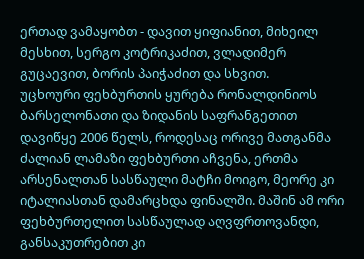ერთად ვამაყობთ - დავით ყიფიანით, მიხეილ მესხით, სერგო კოტრიკაძით, ვლადიმერ გუცაევით, ბორის პაიჭაძით და სხვით.
უცხოური ფეხბურთის ყურება რონალდინიოს ბარსელონათი და ზიდანის საფრანგეთით დავიწყე 2006 წელს, როდესაც ორივე მათგანმა ძალიან ლამაზი ფეხბურთი აჩვენა, ერთმა არსენალთან სასწაული მატჩი მოიგო, მეორე კი იტალიასთან დამარცხდა ფინალში. მაშინ ამ ორი ფეხბურთელით სასწაულად აღვფრთოვანდი, განსაკუთრებით კი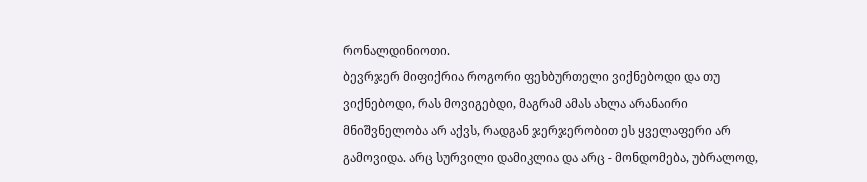რონალდინიოთი.
ბევრჯერ მიფიქრია როგორი ფეხბურთელი ვიქნებოდი და თუ ვიქნებოდი, რას მოვიგებდი, მაგრამ ამას ახლა არანაირი მნიშვნელობა არ აქვს, რადგან ჯერჯერობით ეს ყველაფერი არ გამოვიდა. არც სურვილი დამიკლია და არც - მონდომება, უბრალოდ,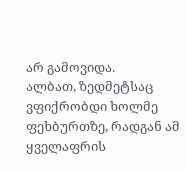არ გამოვიდა.
ალბათ, ზედმეტსაც ვფიქრობდი ხოლმე ფეხბურთზე, რადგან ამ ყველაფრის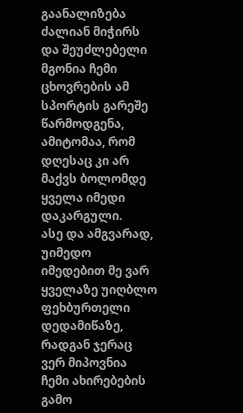გაანალიზება ძალიან მიჭირს და შეუძლებელი მგონია ჩემი ცხოვრების ამ სპორტის გარეშე წარმოდგენა, ამიტომაა, რომ დღესაც კი არ მაქვს ბოლომდე ყველა იმედი დაკარგული.
ასე და ამგვარად, უიმედო იმედებით მე ვარ ყველაზე უიღბლო ფეხბურთელი დედამიწაზე, რადგან ჯერაც ვერ მიპოვნია ჩემი ახირებების გამო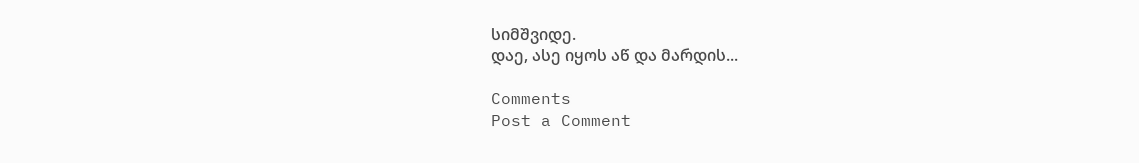სიმშვიდე.
დაე, ასე იყოს აწ და მარდის...

Comments
Post a Comment